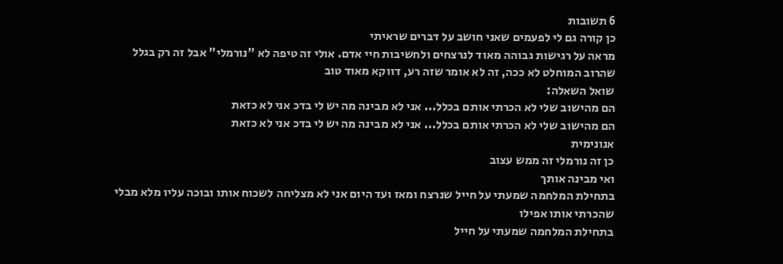6 תשובות
כן קורה גם לי לפעמים שאני חושב על דברים שראיתי
מראה על רגישות גבוהה מאוד לנרצחים ולחשיבות חיי אדם. אולי זה טיפה לא "נורמלי" אבל זה רק בגלל שהרוב המוחלט לא ככה, זה לא אומר שזה רע, דווקא מאוד טוב
שואל השאלה:
הם מהישוב שלי לא הכרתי אותם בכלל... אני לא מבינה מה יש לי בדכ אני לא כזאת
הם מהישוב שלי לא הכרתי אותם בכלל... אני לא מבינה מה יש לי בדכ אני לא כזאת
אנונימית
כן זה נורמלי זה ממש עצוב
ואי מבינה אותך
בתחילת המלחמה שמעתי על חייל שנרצח ומאז ועד היום אני לא מצליחה לשכוח אותו ובוכה עליו מלא מבלי שהכרתי אותו אפילו
בתחילת המלחמה שמעתי על חייל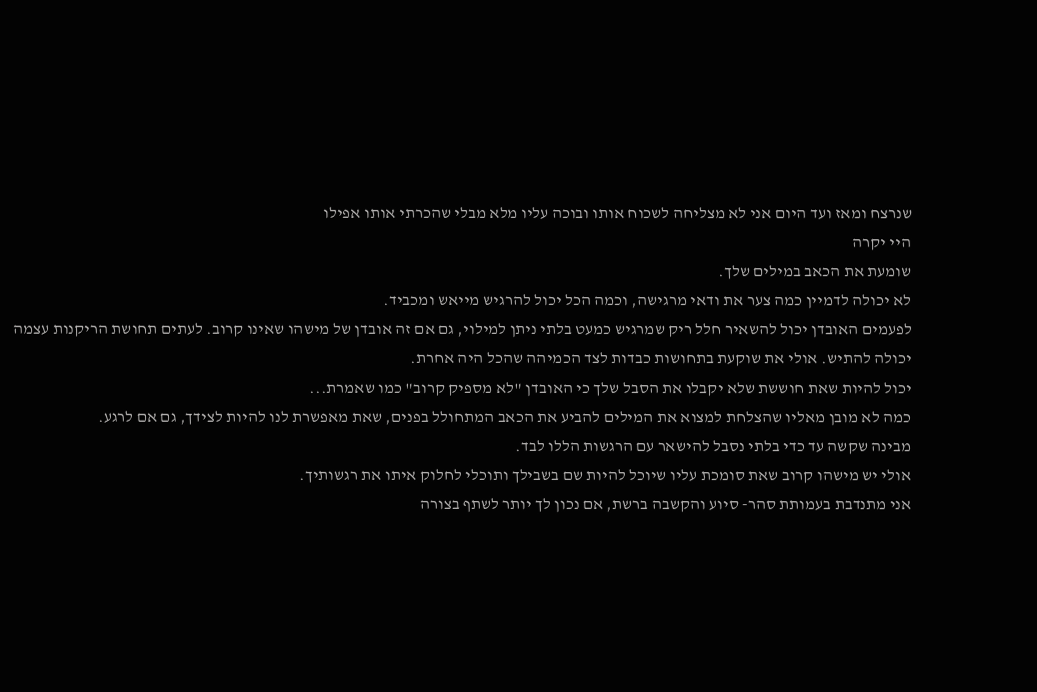שנרצח ומאז ועד היום אני לא מצליחה לשכוח אותו ובוכה עליו מלא מבלי שהכרתי אותו אפילו
היי יקרה
שומעת את הכאב במילים שלך.
לא יכולה לדמיין כמה צער את ודאי מרגישה, וכמה הכל יכול להרגיש מייאש ומכביד.
לפעמים האובדן יכול להשאיר חלל ריק שמרגיש כמעט בלתי ניתן למילוי, גם אם זה אובדן של מישהו שאינו קרוב. לעתים תחושת הריקנות עצמה יכולה להתיש. אולי את שוקעת בתחושות כבדות לצד הכמיהה שהכל היה אחרת.
יכול להיות שאת חוששת שלא יקבלו את הסבל שלך כי האובדן "לא מספיק קרוב" כמו שאמרת...
כמה לא מובן מאליו שהצלחת למצוא את המילים להביע את הכאב המתחולל בפנים, שאת מאפשרת לנו להיות לצידך, גם אם לרגע.
מבינה שקשה עד כדי בלתי נסבל להישאר עם הרגשות הללו לבד.
אולי יש מישהו קרוב שאת סומכת עליו שיוכל להיות שם בשבילך ותוכלי לחלוק איתו את רגשותיך.
אני מתנדבת בעמותת סהר- סיוע והקשבה ברשת, אם נכון לך יותר לשתף בצורה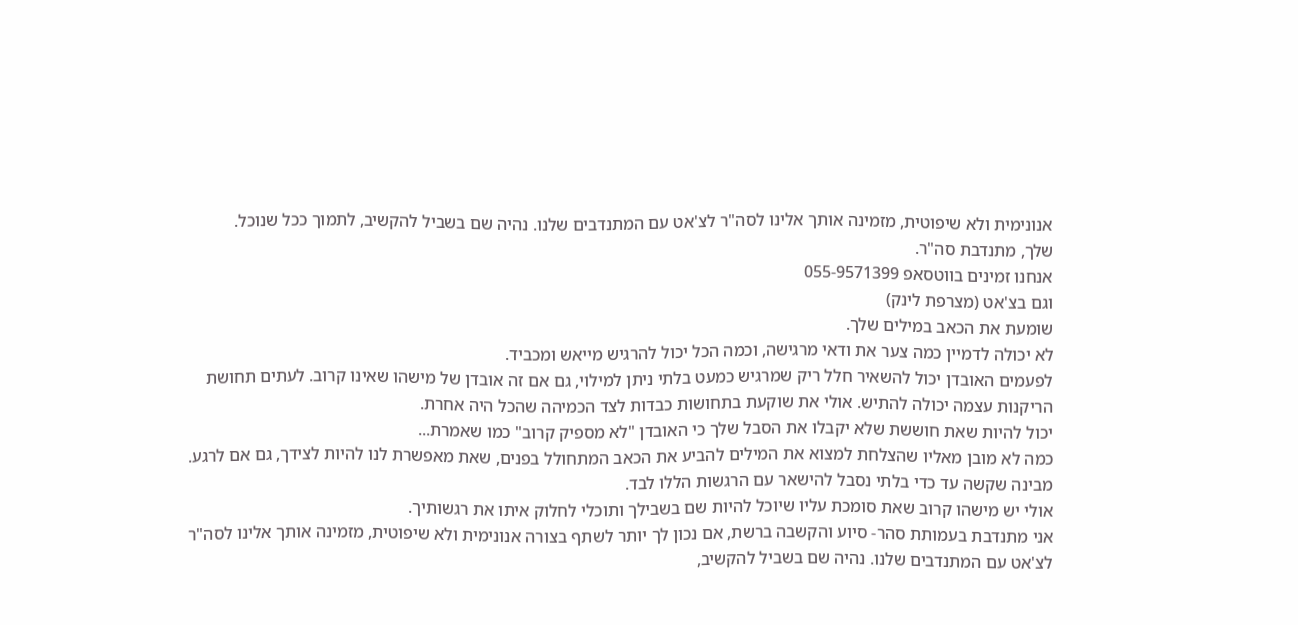אנונימית ולא שיפוטית, מזמינה אותך אלינו לסה"ר לצ'אט עם המתנדבים שלנו. נהיה שם בשביל להקשיב, לתמוך ככל שנוכל.
שלך, מתנדבת סה"ר.
אנחנו זמינים בווטסאפ 055-9571399
וגם בצ'אט (מצרפת לינק)
שומעת את הכאב במילים שלך.
לא יכולה לדמיין כמה צער את ודאי מרגישה, וכמה הכל יכול להרגיש מייאש ומכביד.
לפעמים האובדן יכול להשאיר חלל ריק שמרגיש כמעט בלתי ניתן למילוי, גם אם זה אובדן של מישהו שאינו קרוב. לעתים תחושת הריקנות עצמה יכולה להתיש. אולי את שוקעת בתחושות כבדות לצד הכמיהה שהכל היה אחרת.
יכול להיות שאת חוששת שלא יקבלו את הסבל שלך כי האובדן "לא מספיק קרוב" כמו שאמרת...
כמה לא מובן מאליו שהצלחת למצוא את המילים להביע את הכאב המתחולל בפנים, שאת מאפשרת לנו להיות לצידך, גם אם לרגע.
מבינה שקשה עד כדי בלתי נסבל להישאר עם הרגשות הללו לבד.
אולי יש מישהו קרוב שאת סומכת עליו שיוכל להיות שם בשבילך ותוכלי לחלוק איתו את רגשותיך.
אני מתנדבת בעמותת סהר- סיוע והקשבה ברשת, אם נכון לך יותר לשתף בצורה אנונימית ולא שיפוטית, מזמינה אותך אלינו לסה"ר לצ'אט עם המתנדבים שלנו. נהיה שם בשביל להקשיב,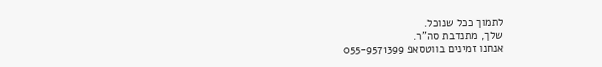לתמוך ככל שנוכל.
שלך, מתנדבת סה"ר.
אנחנו זמינים בווטסאפ 055-9571399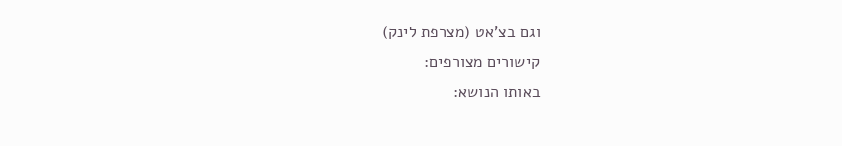וגם בצ'אט (מצרפת לינק)
קישורים מצורפים:
באותו הנושא: